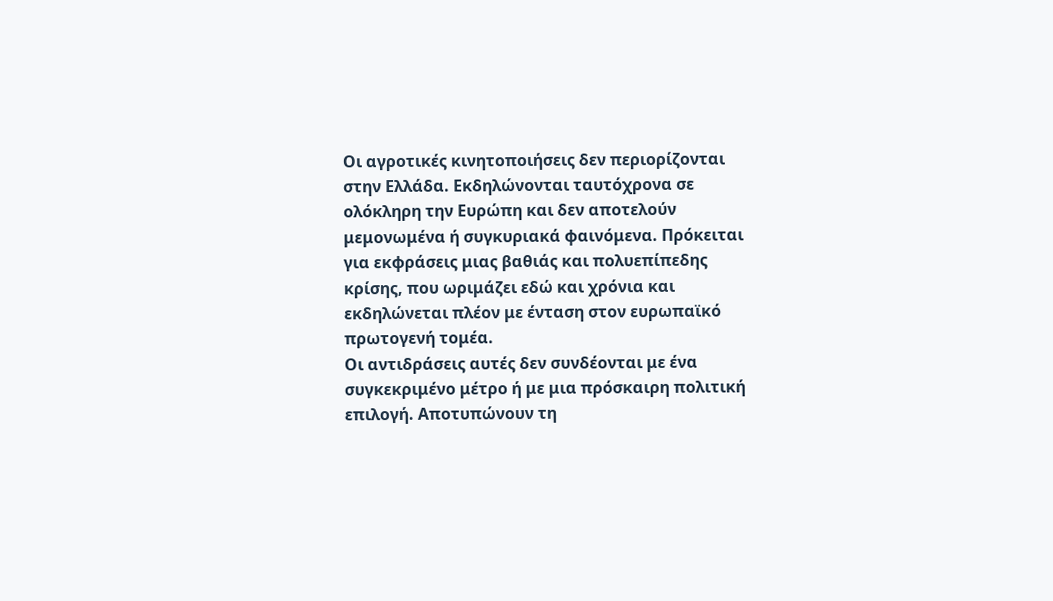Οι αγροτικές κινητοποιήσεις δεν περιορίζονται στην Ελλάδα. Εκδηλώνονται ταυτόχρονα σε ολόκληρη την Ευρώπη και δεν αποτελούν μεμονωμένα ή συγκυριακά φαινόμενα. Πρόκειται για εκφράσεις μιας βαθιάς και πολυεπίπεδης κρίσης, που ωριμάζει εδώ και χρόνια και εκδηλώνεται πλέον με ένταση στον ευρωπαϊκό πρωτογενή τομέα.
Οι αντιδράσεις αυτές δεν συνδέονται με ένα συγκεκριμένο μέτρο ή με μια πρόσκαιρη πολιτική επιλογή. Αποτυπώνουν τη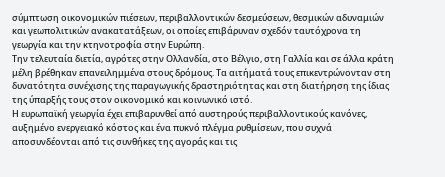σύμπτωση οικονομικών πιέσεων, περιβαλλοντικών δεσμεύσεων, θεσμικών αδυναμιών και γεωπολιτικών ανακατατάξεων, οι οποίες επιβάρυναν σχεδόν ταυτόχρονα τη γεωργία και την κτηνοτροφία στην Ευρώπη.
Την τελευταία διετία, αγρότες στην Ολλανδία, στο Βέλγιο, στη Γαλλία και σε άλλα κράτη μέλη βρέθηκαν επανειλημμένα στους δρόμους. Τα αιτήματά τους επικεντρώνονταν στη δυνατότητα συνέχισης της παραγωγικής δραστηριότητας και στη διατήρηση της ίδιας της ύπαρξής τους στον οικονομικό και κοινωνικό ιστό.
Η ευρωπαϊκή γεωργία έχει επιβαρυνθεί από αυστηρούς περιβαλλοντικούς κανόνες, αυξημένο ενεργειακό κόστος και ένα πυκνό πλέγμα ρυθμίσεων, που συχνά αποσυνδέονται από τις συνθήκες της αγοράς και τις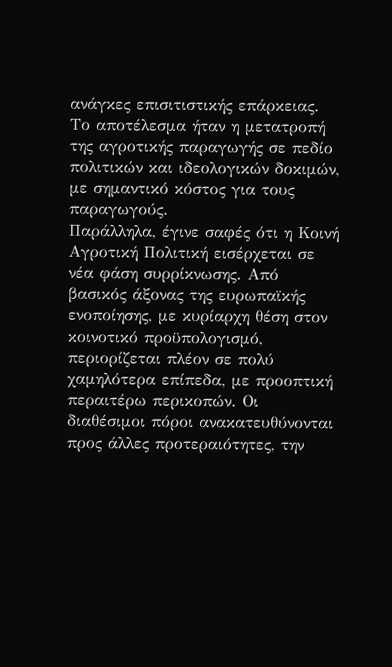ανάγκες επισιτιστικής επάρκειας. Το αποτέλεσμα ήταν η μετατροπή της αγροτικής παραγωγής σε πεδίο πολιτικών και ιδεολογικών δοκιμών, με σημαντικό κόστος για τους παραγωγούς.
Παράλληλα, έγινε σαφές ότι η Κοινή Αγροτική Πολιτική εισέρχεται σε νέα φάση συρρίκνωσης. Από βασικός άξονας της ευρωπαϊκής ενοποίησης, με κυρίαρχη θέση στον κοινοτικό προϋπολογισμό, περιορίζεται πλέον σε πολύ χαμηλότερα επίπεδα, με προοπτική περαιτέρω περικοπών. Οι διαθέσιμοι πόροι ανακατευθύνονται προς άλλες προτεραιότητες, την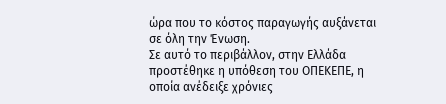ώρα που το κόστος παραγωγής αυξάνεται σε όλη την Ένωση.
Σε αυτό το περιβάλλον, στην Ελλάδα προστέθηκε η υπόθεση του ΟΠΕΚΕΠΕ, η οποία ανέδειξε χρόνιες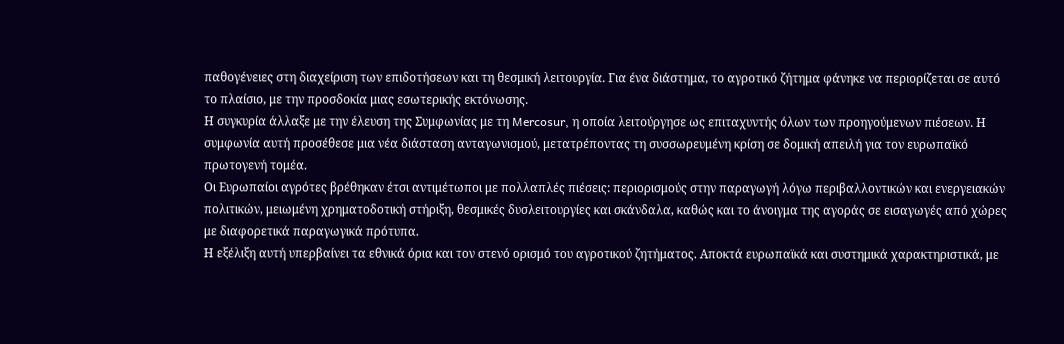παθογένειες στη διαχείριση των επιδοτήσεων και τη θεσμική λειτουργία. Για ένα διάστημα, το αγροτικό ζήτημα φάνηκε να περιορίζεται σε αυτό το πλαίσιο, με την προσδοκία μιας εσωτερικής εκτόνωσης.
Η συγκυρία άλλαξε με την έλευση της Συμφωνίας με τη Mercosur, η οποία λειτούργησε ως επιταχυντής όλων των προηγούμενων πιέσεων. Η συμφωνία αυτή προσέθεσε μια νέα διάσταση ανταγωνισμού, μετατρέποντας τη συσσωρευμένη κρίση σε δομική απειλή για τον ευρωπαϊκό πρωτογενή τομέα.
Οι Ευρωπαίοι αγρότες βρέθηκαν έτσι αντιμέτωποι με πολλαπλές πιέσεις: περιορισμούς στην παραγωγή λόγω περιβαλλοντικών και ενεργειακών πολιτικών, μειωμένη χρηματοδοτική στήριξη, θεσμικές δυσλειτουργίες και σκάνδαλα, καθώς και το άνοιγμα της αγοράς σε εισαγωγές από χώρες με διαφορετικά παραγωγικά πρότυπα.
Η εξέλιξη αυτή υπερβαίνει τα εθνικά όρια και τον στενό ορισμό του αγροτικού ζητήματος. Αποκτά ευρωπαϊκά και συστημικά χαρακτηριστικά, με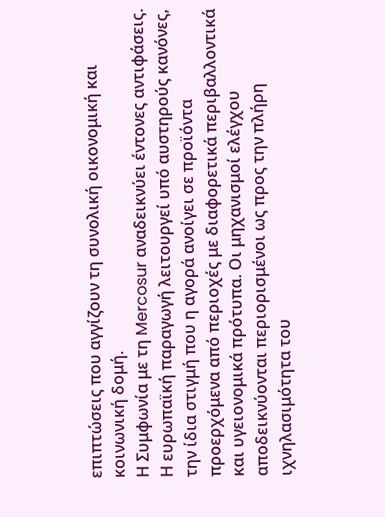επιπτώσεις που αγγίζουν τη συνολική οικονομική και κοινωνική δομή.
Η Συμφωνία με τη Mercosur αναδεικνύει έντονες αντιφάσεις. Η ευρωπαϊκή παραγωγή λειτουργεί υπό αυστηρούς κανόνες, την ίδια στιγμή που η αγορά ανοίγει σε προϊόντα προερχόμενα από περιοχές με διαφορετικά περιβαλλοντικά και υγειονομικά πρότυπα. Οι μηχανισμοί ελέγχου αποδεικνύονται περιορισμένοι ως προς την πλήρη ιχνηλασιμότητα του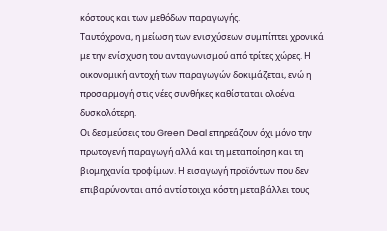κόστους και των μεθόδων παραγωγής.
Ταυτόχρονα, η μείωση των ενισχύσεων συμπίπτει χρονικά με την ενίσχυση του ανταγωνισμού από τρίτες χώρες. Η οικονομική αντοχή των παραγωγών δοκιμάζεται, ενώ η προσαρμογή στις νέες συνθήκες καθίσταται ολοένα δυσκολότερη.
Οι δεσμεύσεις του Green Deal επηρεάζουν όχι μόνο την πρωτογενή παραγωγή αλλά και τη μεταποίηση και τη βιομηχανία τροφίμων. Η εισαγωγή προϊόντων που δεν επιβαρύνονται από αντίστοιχα κόστη μεταβάλλει τους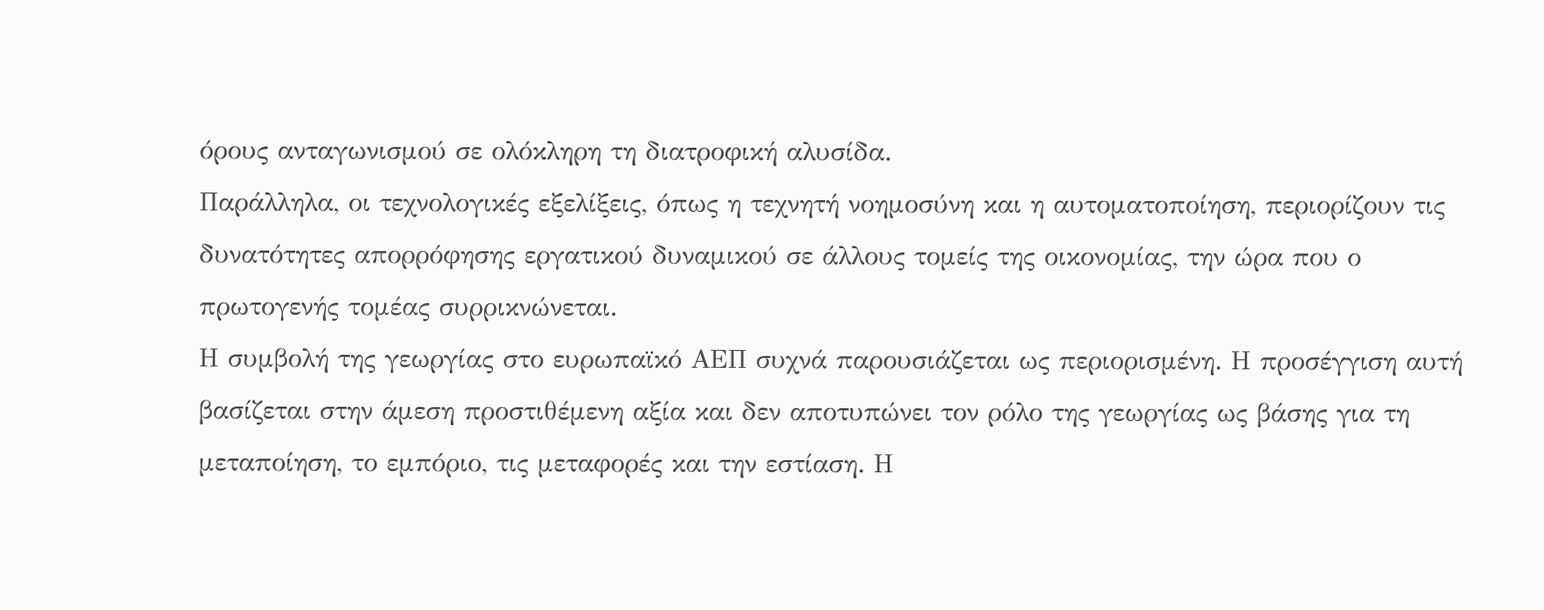όρους ανταγωνισμού σε ολόκληρη τη διατροφική αλυσίδα.
Παράλληλα, οι τεχνολογικές εξελίξεις, όπως η τεχνητή νοημοσύνη και η αυτοματοποίηση, περιορίζουν τις δυνατότητες απορρόφησης εργατικού δυναμικού σε άλλους τομείς της οικονομίας, την ώρα που ο πρωτογενής τομέας συρρικνώνεται.
Η συμβολή της γεωργίας στο ευρωπαϊκό ΑΕΠ συχνά παρουσιάζεται ως περιορισμένη. Η προσέγγιση αυτή βασίζεται στην άμεση προστιθέμενη αξία και δεν αποτυπώνει τον ρόλο της γεωργίας ως βάσης για τη μεταποίηση, το εμπόριο, τις μεταφορές και την εστίαση. Η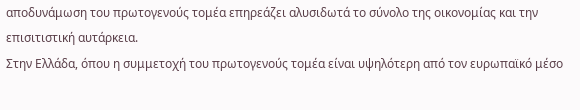αποδυνάμωση του πρωτογενούς τομέα επηρεάζει αλυσιδωτά το σύνολο της οικονομίας και την επισιτιστική αυτάρκεια.
Στην Ελλάδα, όπου η συμμετοχή του πρωτογενούς τομέα είναι υψηλότερη από τον ευρωπαϊκό μέσο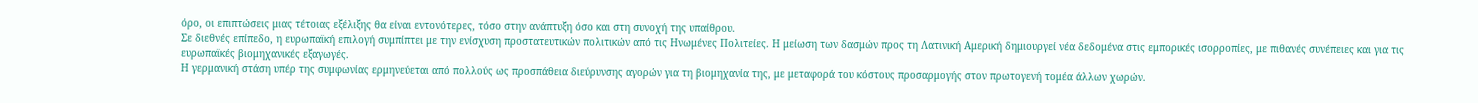όρο, οι επιπτώσεις μιας τέτοιας εξέλιξης θα είναι εντονότερες, τόσο στην ανάπτυξη όσο και στη συνοχή της υπαίθρου.
Σε διεθνές επίπεδο, η ευρωπαϊκή επιλογή συμπίπτει με την ενίσχυση προστατευτικών πολιτικών από τις Ηνωμένες Πολιτείες. Η μείωση των δασμών προς τη Λατινική Αμερική δημιουργεί νέα δεδομένα στις εμπορικές ισορροπίες, με πιθανές συνέπειες και για τις ευρωπαϊκές βιομηχανικές εξαγωγές.
Η γερμανική στάση υπέρ της συμφωνίας ερμηνεύεται από πολλούς ως προσπάθεια διεύρυνσης αγορών για τη βιομηχανία της, με μεταφορά του κόστους προσαρμογής στον πρωτογενή τομέα άλλων χωρών.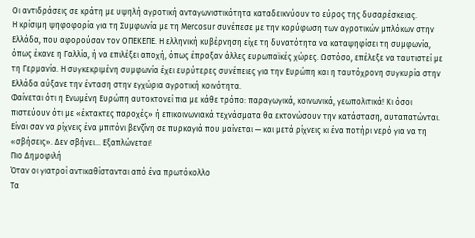Οι αντιδράσεις σε κράτη με υψηλή αγροτική ανταγωνιστικότητα καταδεικνύουν το εύρος της δυσαρέσκειας.
Η κρίσιμη ψηφοφορία για τη Συμφωνία με τη Mercosur συνέπεσε με την κορύφωση των αγροτικών μπλόκων στην Ελλάδα, που αφορούσαν τον ΟΠΕΚΕΠΕ. Η ελληνική κυβέρνηση είχε τη δυνατότητα να καταψηφίσει τη συμφωνία, όπως έκανε η Γαλλία, ή να επιλέξει αποχή, όπως έπραξαν άλλες ευρωπαϊκές χώρες. Ωστόσο, επέλεξε να ταυτιστεί με τη Γερμανία. Η συγκεκριμένη συμφωνία έχει ευρύτερες συνέπειες για την Ευρώπη και η ταυτόχρονη συγκυρία στην Ελλάδα αύξανε την ένταση στην εγχώρια αγροτική κοινότητα.
Φαίνεται ότι η Ενωμένη Ευρώπη αυτοκτονεί πια με κάθε τρόπο: παραγωγικά, κοινωνικά, γεωπολιτικά! Κι όσοι πιστεύουν ότι με «έκτακτες παροχές» ή επικοινωνιακά τεχνάσματα θα εκτονώσουν την κατάσταση, αυταπατώνται.
Είναι σαν να ρίχνεις ένα μπιτόνι βενζίνη σε πυρκαγιά που μαίνεται — και μετά ρίχνεις κι ένα ποτήρι νερό για να τη «σβήσεις». Δεν σβήνει… Εξαπλώνεται!
Πιο Δημοφιλή
Όταν οι γιατροί αντικαθίστανται από ένα πρωτόκολλο
Τα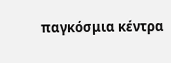παγκόσμια κέντρα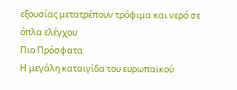εξουσίας μετατρέπουν τρόφιμα και νερό σε όπλα ελέγχου
Πιο Πρόσφατα
Η μεγάλη καταιγίδα του ευρωπαϊκού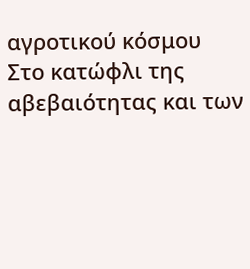αγροτικού κόσμου
Στο κατώφλι της αβεβαιότητας και των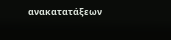ανακατατάξεων